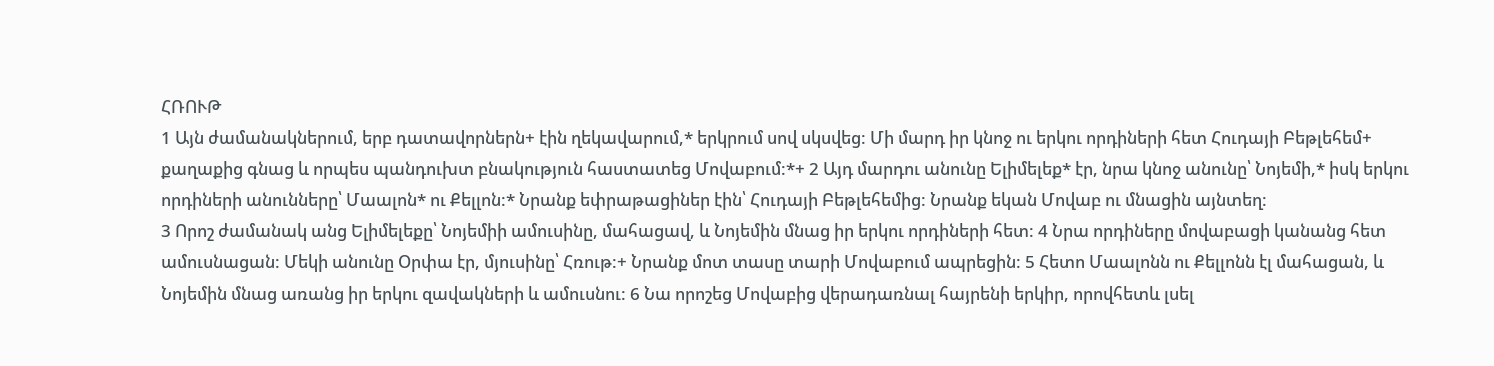ՀՌՈՒԹ
1 Այն ժամանակներում, երբ դատավորներն+ էին ղեկավարում,* երկրում սով սկսվեց: Մի մարդ իր կնոջ ու երկու որդիների հետ Հուդայի Բեթլեհեմ+ քաղաքից գնաց և որպես պանդուխտ բնակություն հաստատեց Մովաբում:*+ 2 Այդ մարդու անունը Ելիմելեք* էր, նրա կնոջ անունը՝ Նոյեմի,* իսկ երկու որդիների անունները՝ Մաալոն* ու Քելլոն:* Նրանք եփրաթացիներ էին՝ Հուդայի Բեթլեհեմից: Նրանք եկան Մովաբ ու մնացին այնտեղ:
3 Որոշ ժամանակ անց Ելիմելեքը՝ Նոյեմիի ամուսինը, մահացավ, և Նոյեմին մնաց իր երկու որդիների հետ: 4 Նրա որդիները մովաբացի կանանց հետ ամուսնացան: Մեկի անունը Օրփա էր, մյուսինը՝ Հռութ:+ Նրանք մոտ տասը տարի Մովաբում ապրեցին: 5 Հետո Մաալոնն ու Քելլոնն էլ մահացան, և Նոյեմին մնաց առանց իր երկու զավակների և ամուսնու: 6 Նա որոշեց Մովաբից վերադառնալ հայրենի երկիր, որովհետև լսել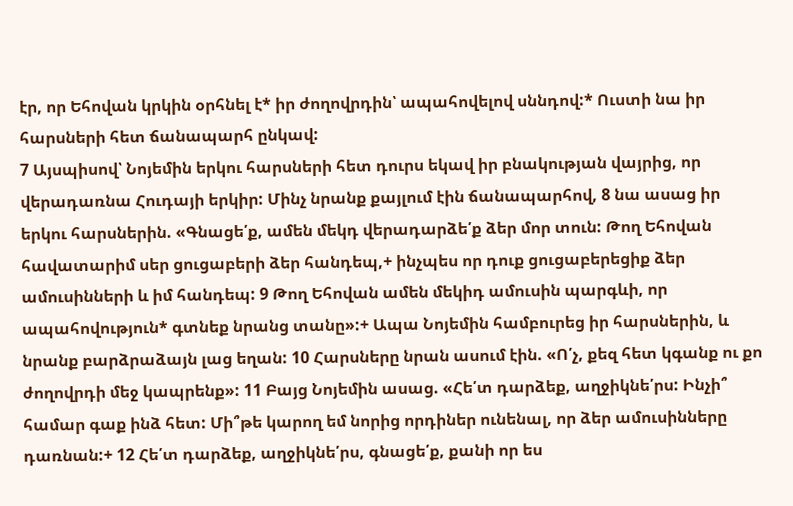էր, որ Եհովան կրկին օրհնել է* իր ժողովրդին՝ ապահովելով սննդով:* Ուստի նա իր հարսների հետ ճանապարհ ընկավ:
7 Այսպիսով՝ Նոյեմին երկու հարսների հետ դուրս եկավ իր բնակության վայրից, որ վերադառնա Հուդայի երկիր: Մինչ նրանք քայլում էին ճանապարհով, 8 նա ասաց իր երկու հարսներին. «Գնացե՛ք, ամեն մեկդ վերադարձե՛ք ձեր մոր տուն: Թող Եհովան հավատարիմ սեր ցուցաբերի ձեր հանդեպ,+ ինչպես որ դուք ցուցաբերեցիք ձեր ամուսինների և իմ հանդեպ: 9 Թող Եհովան ամեն մեկիդ ամուսին պարգևի, որ ապահովություն* գտնեք նրանց տանը»:+ Ապա Նոյեմին համբուրեց իր հարսներին, և նրանք բարձրաձայն լաց եղան: 10 Հարսները նրան ասում էին. «Ո՛չ, քեզ հետ կգանք ու քո ժողովրդի մեջ կապրենք»: 11 Բայց Նոյեմին ասաց. «Հե՛տ դարձեք, աղջիկնե՛րս: Ինչի՞ համար գաք ինձ հետ: Մի՞թե կարող եմ նորից որդիներ ունենալ, որ ձեր ամուսինները դառնան:+ 12 Հե՛տ դարձեք, աղջիկնե՛րս, գնացե՛ք, քանի որ ես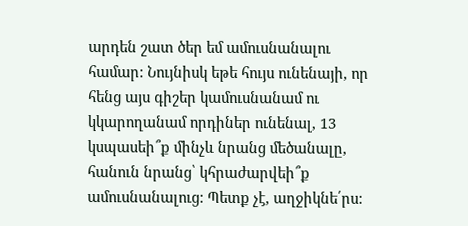արդեն շատ ծեր եմ ամուսնանալու համար: Նույնիսկ եթե հույս ունենայի, որ հենց այս գիշեր կամուսնանամ ու կկարողանամ որդիներ ունենալ, 13 կսպասեի՞ք մինչև նրանց մեծանալը, հանուն նրանց՝ կհրաժարվեի՞ք ամուսնանալուց: Պետք չէ, աղջիկնե՛րս: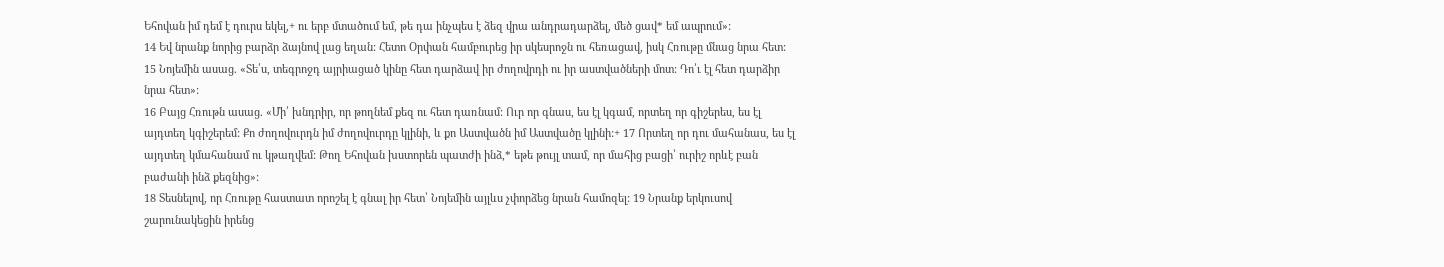Եհովան իմ դեմ է դուրս եկել,+ ու երբ մտածում եմ, թե դա ինչպես է ձեզ վրա անդրադարձել, մեծ ցավ* եմ ապրում»:
14 Եվ նրանք նորից բարձր ձայնով լաց եղան: Հետո Օրփան համբուրեց իր սկեսրոջն ու հեռացավ, իսկ Հռութը մնաց նրա հետ: 15 Նոյեմին ասաց. «Տե՛ս, տեգրոջդ այրիացած կինը հետ դարձավ իր ժողովրդի ու իր աստվածների մոտ: Դո՛ւ էլ հետ դարձիր նրա հետ»:
16 Բայց Հռութն ասաց. «Մի՛ խնդրիր, որ թողնեմ քեզ ու հետ դառնամ: Ուր որ գնաս, ես էլ կգամ, որտեղ որ գիշերես, ես էլ այդտեղ կգիշերեմ: Քո ժողովուրդն իմ ժողովուրդը կլինի, և քո Աստվածն իմ Աստվածը կլինի:+ 17 Որտեղ որ դու մահանաս, ես էլ այդտեղ կմահանամ ու կթաղվեմ: Թող Եհովան խստորեն պատժի ինձ,* եթե թույլ տամ, որ մահից բացի՝ ուրիշ որևէ բան բաժանի ինձ քեզնից»:
18 Տեսնելով, որ Հռութը հաստատ որոշել է գնալ իր հետ՝ Նոյեմին այլևս չփորձեց նրան համոզել: 19 Նրանք երկուսով շարունակեցին իրենց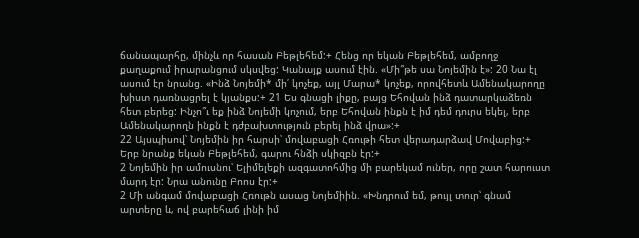ճանապարհը, մինչև որ հասան Բեթլեհեմ:+ Հենց որ եկան Բեթլեհեմ, ամբողջ քաղաքում իրարանցում սկսվեց: Կանայք ասում էին. «Մի՞թե սա Նոյեմին է»: 20 Նա էլ ասում էր նրանց. «Ինձ Նոյեմի* մի՛ կոչեք, այլ Մարա* կոչեք, որովհետև Ամենակարողը խիստ դառնացրել է կյանքս:+ 21 Ես գնացի լիքը, բայց Եհովան ինձ դատարկաձեռն հետ բերեց: Ինչո՞ւ եք ինձ Նոյեմի կոչում, երբ Եհովան ինքն է իմ դեմ դուրս եկել, երբ Ամենակարողն ինքն է դժբախտություն բերել ինձ վրա»:+
22 Այսպիսով՝ Նոյեմին իր հարսի՝ մովաբացի Հռութի հետ վերադարձավ Մովաբից:+ Երբ նրանք եկան Բեթլեհեմ, գարու հնձի սկիզբն էր:+
2 Նոյեմին իր ամուսնու՝ Ելիմելեքի ազգատոհմից մի բարեկամ ուներ, որը շատ հարուստ մարդ էր: Նրա անունը Բոոս էր:+
2 Մի անգամ մովաբացի Հռութն ասաց Նոյեմիին. «Խնդրում եմ, թույլ տուր՝ գնամ արտերը և, ով բարեհաճ լինի իմ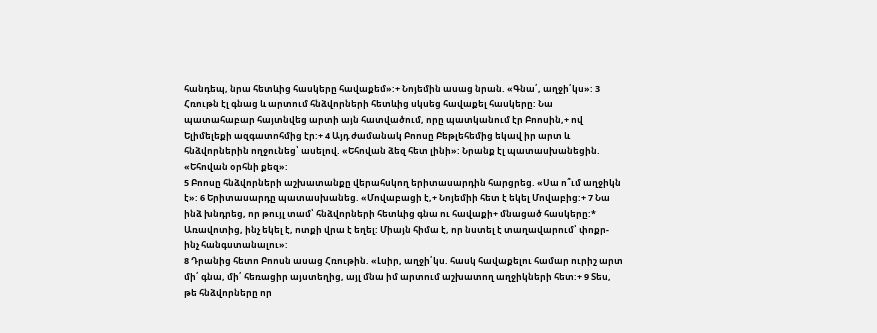հանդեպ, նրա հետևից հասկերը հավաքեմ»:+ Նոյեմին ասաց նրան. «Գնա՛, աղջի՛կս»: 3 Հռութն էլ գնաց և արտում հնձվորների հետևից սկսեց հավաքել հասկերը: Նա պատահաբար հայտնվեց արտի այն հատվածում, որը պատկանում էր Բոոսին,+ ով Ելիմելեքի ազգատոհմից էր:+ 4 Այդ ժամանակ Բոոսը Բեթլեհեմից եկավ իր արտ և հնձվորներին ողջունեց՝ ասելով. «Եհովան ձեզ հետ լինի»: Նրանք էլ պատասխանեցին. «Եհովան օրհնի քեզ»:
5 Բոոսը հնձվորների աշխատանքը վերահսկող երիտասարդին հարցրեց. «Սա ո՞ւմ աղջիկն է»: 6 Երիտասարդը պատասխանեց. «Մովաբացի է,+ Նոյեմիի հետ է եկել Մովաբից:+ 7 Նա ինձ խնդրեց, որ թույլ տամ՝ հնձվորների հետևից գնա ու հավաքի+ մնացած հասկերը:* Առավոտից, ինչ եկել է, ոտքի վրա է եղել: Միայն հիմա է, որ նստել է տաղավարում՝ փոքր-ինչ հանգստանալու»:
8 Դրանից հետո Բոոսն ասաց Հռութին. «Լսիր, աղջի՛կս. հասկ հավաքելու համար ուրիշ արտ մի՛ գնա, մի՛ հեռացիր այստեղից, այլ մնա իմ արտում աշխատող աղջիկների հետ:+ 9 Տես, թե հնձվորները որ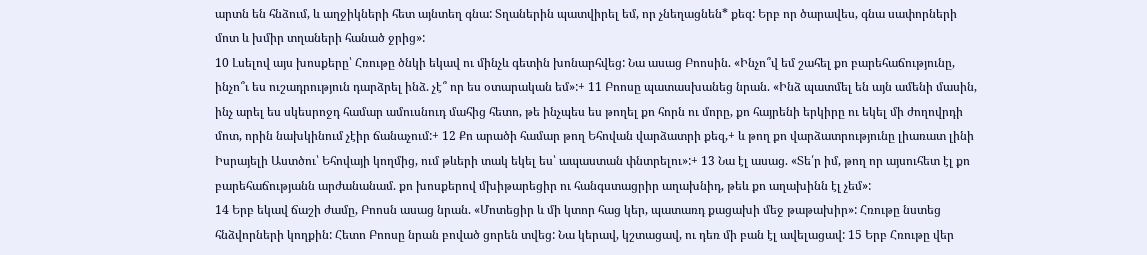արտն են հնձում, և աղջիկների հետ այնտեղ գնա: Տղաներին պատվիրել եմ, որ չնեղացնեն* քեզ: Երբ որ ծարավես, գնա սափորների մոտ և խմիր տղաների հանած ջրից»:
10 Լսելով այս խոսքերը՝ Հռութը ծնկի եկավ ու մինչև գետին խոնարհվեց: Նա ասաց Բոոսին. «Ինչո՞վ եմ շահել քո բարեհաճությունը, ինչո՞ւ ես ուշադրություն դարձրել ինձ. չէ՞ որ ես օտարական եմ»:+ 11 Բոոսը պատասխանեց նրան. «Ինձ պատմել են այն ամենի մասին, ինչ արել ես սկեսրոջդ համար ամուսնուդ մահից հետո, թե ինչպես ես թողել քո հորն ու մորը, քո հայրենի երկիրը ու եկել մի ժողովրդի մոտ, որին նախկինում չէիր ճանաչում:+ 12 Քո արածի համար թող Եհովան վարձատրի քեզ,+ և թող քո վարձատրությունը լիառատ լինի Իսրայելի Աստծու՝ Եհովայի կողմից, ում թևերի տակ եկել ես՝ ապաստան փնտրելու»:+ 13 Նա էլ ասաց. «Տե՛ր իմ, թող որ այսուհետ էլ քո բարեհաճությանն արժանանամ. քո խոսքերով մխիթարեցիր ու հանգստացրիր աղախնիդ, թեև քո աղախինն էլ չեմ»:
14 Երբ եկավ ճաշի ժամը, Բոոսն ասաց նրան. «Մոտեցիր և մի կտոր հաց կեր, պատառդ քացախի մեջ թաթախիր»: Հռութը նստեց հնձվորների կողքին: Հետո Բոոսը նրան բոված ցորեն տվեց: Նա կերավ, կշտացավ, ու դեռ մի բան էլ ավելացավ: 15 Երբ Հռութը վեր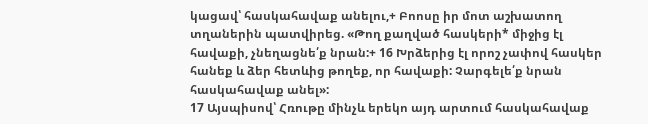կացավ՝ հասկահավաք անելու,+ Բոոսը իր մոտ աշխատող տղաներին պատվիրեց. «Թող քաղված հասկերի* միջից էլ հավաքի, չնեղացնե՛ք նրան:+ 16 Խրձերից էլ որոշ չափով հասկեր հանեք և ձեր հետևից թողեք, որ հավաքի: Չարգելե՛ք նրան հասկահավաք անել»:
17 Այսպիսով՝ Հռութը մինչև երեկո այդ արտում հասկահավաք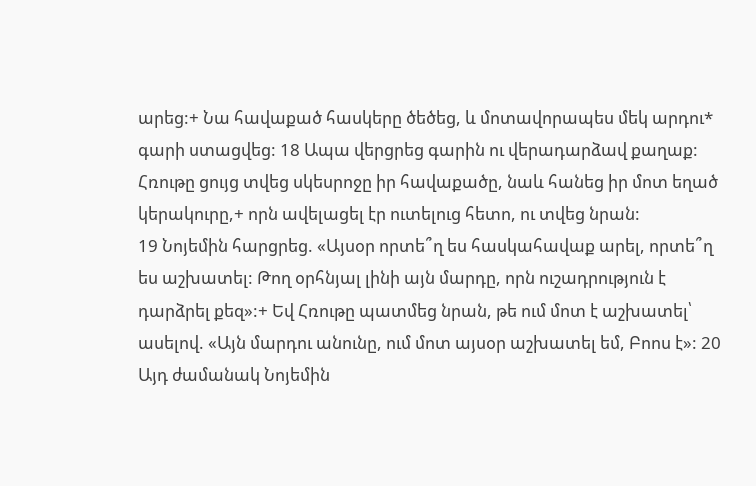արեց:+ Նա հավաքած հասկերը ծեծեց, և մոտավորապես մեկ արդու* գարի ստացվեց: 18 Ապա վերցրեց գարին ու վերադարձավ քաղաք: Հռութը ցույց տվեց սկեսրոջը իր հավաքածը, նաև հանեց իր մոտ եղած կերակուրը,+ որն ավելացել էր ուտելուց հետո, ու տվեց նրան:
19 Նոյեմին հարցրեց. «Այսօր որտե՞ղ ես հասկահավաք արել, որտե՞ղ ես աշխատել: Թող օրհնյալ լինի այն մարդը, որն ուշադրություն է դարձրել քեզ»:+ Եվ Հռութը պատմեց նրան, թե ում մոտ է աշխատել՝ ասելով. «Այն մարդու անունը, ում մոտ այսօր աշխատել եմ, Բոոս է»: 20 Այդ ժամանակ Նոյեմին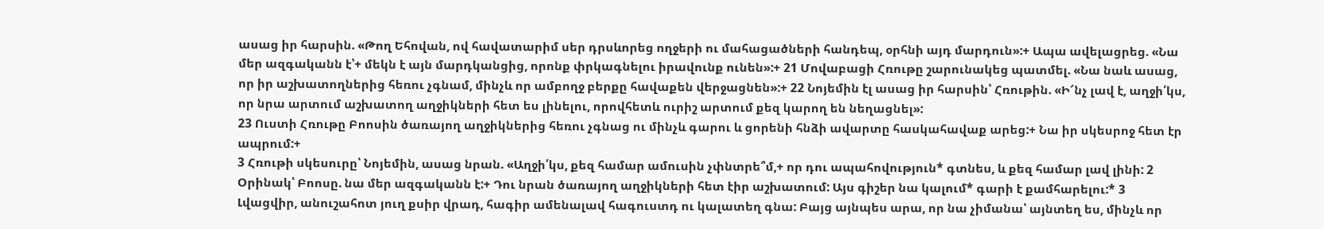ասաց իր հարսին. «Թող Եհովան, ով հավատարիմ սեր դրսևորեց ողջերի ու մահացածների հանդեպ, օրհնի այդ մարդուն»:+ Ապա ավելացրեց. «Նա մեր ազգականն է՝+ մեկն է այն մարդկանցից, որոնք փրկագնելու իրավունք ունեն»:+ 21 Մովաբացի Հռութը շարունակեց պատմել. «Նա նաև ասաց, որ իր աշխատողներից հեռու չգնամ, մինչև որ ամբողջ բերքը հավաքեն վերջացնեն»:+ 22 Նոյեմին էլ ասաց իր հարսին՝ Հռութին. «Ի՜նչ լավ է, աղջի՛կս, որ նրա արտում աշխատող աղջիկների հետ ես լինելու, որովհետև ուրիշ արտում քեզ կարող են նեղացնել»:
23 Ուստի Հռութը Բոոսին ծառայող աղջիկներից հեռու չգնաց ու մինչև գարու և ցորենի հնձի ավարտը հասկահավաք արեց:+ Նա իր սկեսրոջ հետ էր ապրում:+
3 Հռութի սկեսուրը՝ Նոյեմին, ասաց նրան. «Աղջի՛կս, քեզ համար ամուսին չփնտրե՞մ,+ որ դու ապահովություն* գտնես, և քեզ համար լավ լինի: 2 Օրինակ՝ Բոոսը. նա մեր ազգականն է:+ Դու նրան ծառայող աղջիկների հետ էիր աշխատում: Այս գիշեր նա կալում* գարի է քամհարելու:* 3 Լվացվիր, անուշահոտ յուղ քսիր վրադ, հագիր ամենալավ հագուստդ ու կալատեղ գնա: Բայց այնպես արա, որ նա չիմանա՝ այնտեղ ես, մինչև որ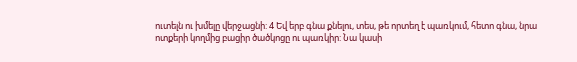ուտելն ու խմելը վերջացնի: 4 Եվ երբ գնա քնելու, տես, թե որտեղ է պառկում, հետո գնա, նրա ոտքերի կողմից բացիր ծածկոցը ու պառկիր: Նա կասի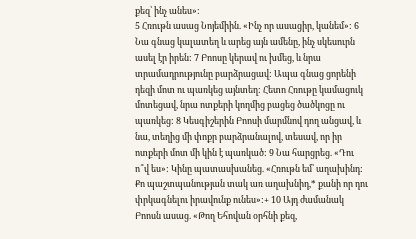քեզ՝ ինչ անես»:
5 Հռութն ասաց Նոյեմիին. «Ինչ որ ասացիր, կանեմ»: 6 Նա գնաց կալատեղ և արեց այն ամենը, ինչ սկեսուրն ասել էր իրեն: 7 Բոոսը կերավ ու խմեց, և նրա տրամադրությունը բարձրացավ: Ապա գնաց ցորենի դեզի մոտ ու պառկեց այնտեղ: Հետո Հռութը կամացուկ մոտեցավ, նրա ոտքերի կողմից բացեց ծածկոցը ու պառկեց: 8 Կեսգիշերին Բոոսի մարմնով դող անցավ, և նա, տեղից մի փոքր բարձրանալով, տեսավ, որ իր ոտքերի մոտ մի կին է պառկած: 9 Նա հարցրեց. «Դու ո՞վ ես»: Կինը պատասխանեց. «Հռութն եմ՝ աղախինդ: Քո պաշտպանության տակ առ աղախնիդ,* քանի որ դու փրկագնելու իրավունք ունես»:+ 10 Այդ ժամանակ Բոոսն ասաց. «Թող Եհովան օրհնի քեզ,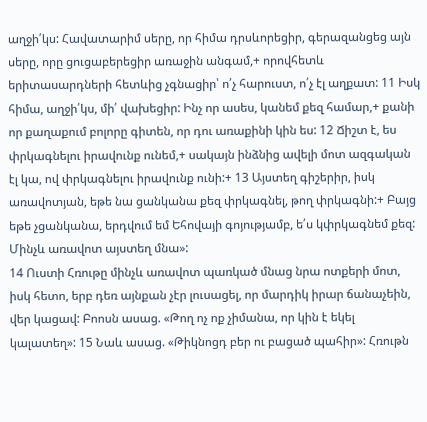աղջի՛կս: Հավատարիմ սերը, որ հիմա դրսևորեցիր, գերազանցեց այն սերը, որը ցուցաբերեցիր առաջին անգամ,+ որովհետև երիտասարդների հետևից չգնացիր՝ ո՛չ հարուստ, ո՛չ էլ աղքատ: 11 Իսկ հիմա, աղջի՛կս, մի՛ վախեցիր: Ինչ որ ասես, կանեմ քեզ համար,+ քանի որ քաղաքում բոլորը գիտեն, որ դու առաքինի կին ես: 12 Ճիշտ է, ես փրկագնելու իրավունք ունեմ,+ սակայն ինձնից ավելի մոտ ազգական էլ կա, ով փրկագնելու իրավունք ունի:+ 13 Այստեղ գիշերիր, իսկ առավոտյան, եթե նա ցանկանա քեզ փրկագնել, թող փրկագնի:+ Բայց եթե չցանկանա, երդվում եմ Եհովայի գոյությամբ, ե՛ս կփրկագնեմ քեզ: Մինչև առավոտ այստեղ մնա»:
14 Ուստի Հռութը մինչև առավոտ պառկած մնաց նրա ոտքերի մոտ, իսկ հետո, երբ դեռ այնքան չէր լուսացել, որ մարդիկ իրար ճանաչեին, վեր կացավ: Բոոսն ասաց. «Թող ոչ ոք չիմանա, որ կին է եկել կալատեղ»: 15 Նաև ասաց. «Թիկնոցդ բեր ու բացած պահիր»: Հռութն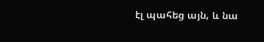էլ պահեց այն, և նա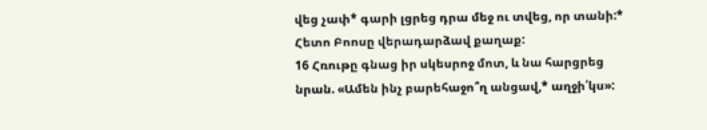վեց չափ* գարի լցրեց դրա մեջ ու տվեց, որ տանի:* Հետո Բոոսը վերադարձավ քաղաք:
16 Հռութը գնաց իր սկեսրոջ մոտ, և նա հարցրեց նրան. «Ամեն ինչ բարեհաջո՞ղ անցավ,* աղջի՛կս»: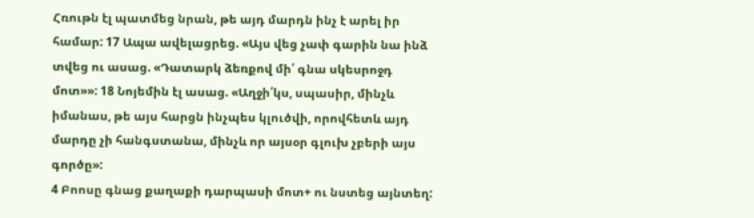Հռութն էլ պատմեց նրան, թե այդ մարդն ինչ է արել իր համար: 17 Ապա ավելացրեց. «Այս վեց չափ գարին նա ինձ տվեց ու ասաց. «Դատարկ ձեռքով մի՛ գնա սկեսրոջդ մոտ»»: 18 Նոյեմին էլ ասաց. «Աղջի՛կս, սպասիր, մինչև իմանաս, թե այս հարցն ինչպես կլուծվի, որովհետև այդ մարդը չի հանգստանա, մինչև որ այսօր գլուխ չբերի այս գործը»:
4 Բոոսը գնաց քաղաքի դարպասի մոտ+ ու նստեց այնտեղ: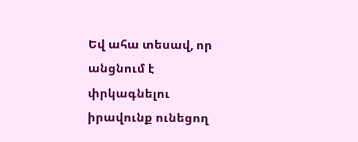Եվ ահա տեսավ, որ անցնում է փրկագնելու իրավունք ունեցող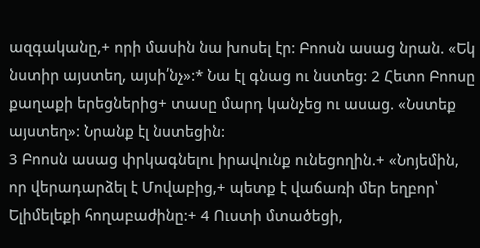ազգականը,+ որի մասին նա խոսել էր: Բոոսն ասաց նրան. «Եկ նստիր այստեղ, այսի՛նչ»:* Նա էլ գնաց ու նստեց: 2 Հետո Բոոսը քաղաքի երեցներից+ տասը մարդ կանչեց ու ասաց. «Նստեք այստեղ»: Նրանք էլ նստեցին:
3 Բոոսն ասաց փրկագնելու իրավունք ունեցողին.+ «Նոյեմին, որ վերադարձել է Մովաբից,+ պետք է վաճառի մեր եղբոր՝ Ելիմելեքի հողաբաժինը:+ 4 Ուստի մտածեցի,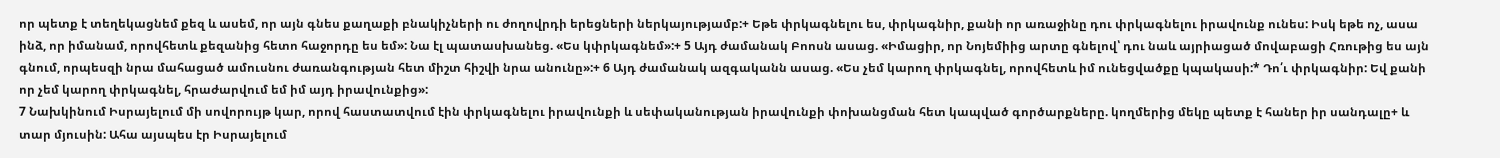որ պետք է տեղեկացնեմ քեզ և ասեմ, որ այն գնես քաղաքի բնակիչների ու ժողովրդի երեցների ներկայությամբ:+ Եթե փրկագնելու ես, փրկագնիր, քանի որ առաջինը դու փրկագնելու իրավունք ունես: Իսկ եթե ոչ, ասա ինձ, որ իմանամ, որովհետև քեզանից հետո հաջորդը ես եմ»: Նա էլ պատասխանեց. «Ես կփրկագնեմ»:+ 5 Այդ ժամանակ Բոոսն ասաց. «Իմացիր, որ Նոյեմիից արտը գնելով՝ դու նաև այրիացած մովաբացի Հռութից ես այն գնում, որպեսզի նրա մահացած ամուսնու ժառանգության հետ միշտ հիշվի նրա անունը»:+ 6 Այդ ժամանակ ազգականն ասաց. «Ես չեմ կարող փրկագնել, որովհետև իմ ունեցվածքը կպակասի:* Դո՛ւ փրկագնիր: Եվ քանի որ չեմ կարող փրկագնել, հրաժարվում եմ իմ այդ իրավունքից»:
7 Նախկինում Իսրայելում մի սովորույթ կար, որով հաստատվում էին փրկագնելու իրավունքի և սեփականության իրավունքի փոխանցման հետ կապված գործարքները. կողմերից մեկը պետք է հաներ իր սանդալը+ և տար մյուսին: Ահա այսպես էր Իսրայելում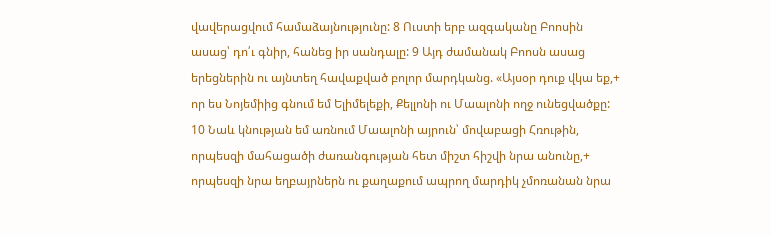վավերացվում համաձայնությունը: 8 Ուստի երբ ազգականը Բոոսին ասաց՝ դո՛ւ գնիր, հանեց իր սանդալը: 9 Այդ ժամանակ Բոոսն ասաց երեցներին ու այնտեղ հավաքված բոլոր մարդկանց. «Այսօր դուք վկա եք,+ որ ես Նոյեմիից գնում եմ Ելիմելեքի, Քելլոնի ու Մաալոնի ողջ ունեցվածքը: 10 Նաև կնության եմ առնում Մաալոնի այրուն՝ մովաբացի Հռութին, որպեսզի մահացածի ժառանգության հետ միշտ հիշվի նրա անունը,+ որպեսզի նրա եղբայրներն ու քաղաքում ապրող մարդիկ չմոռանան նրա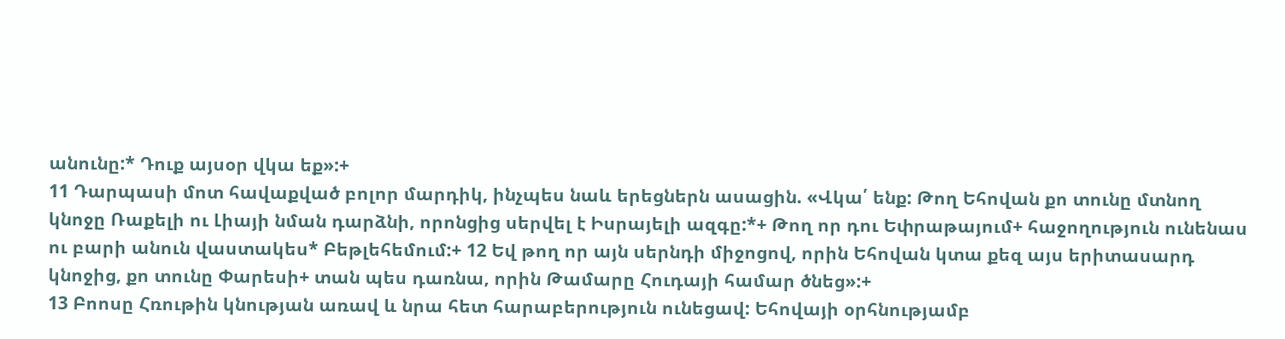անունը:* Դուք այսօր վկա եք»:+
11 Դարպասի մոտ հավաքված բոլոր մարդիկ, ինչպես նաև երեցներն ասացին. «Վկա՛ ենք: Թող Եհովան քո տունը մտնող կնոջը Ռաքելի ու Լիայի նման դարձնի, որոնցից սերվել է Իսրայելի ազգը:*+ Թող որ դու Եփրաթայում+ հաջողություն ունենաս ու բարի անուն վաստակես* Բեթլեհեմում:+ 12 Եվ թող որ այն սերնդի միջոցով, որին Եհովան կտա քեզ այս երիտասարդ կնոջից, քո տունը Փարեսի+ տան պես դառնա, որին Թամարը Հուդայի համար ծնեց»:+
13 Բոոսը Հռութին կնության առավ և նրա հետ հարաբերություն ունեցավ: Եհովայի օրհնությամբ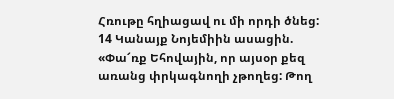Հռութը հղիացավ ու մի որդի ծնեց: 14 Կանայք Նոյեմիին ասացին. «Փա՜ռք Եհովային, որ այսօր քեզ առանց փրկագնողի չթողեց: Թող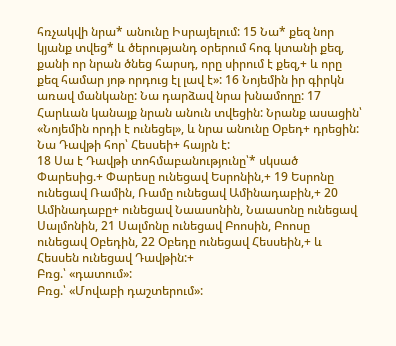հռչակվի նրա* անունը Իսրայելում: 15 Նա* քեզ նոր կյանք տվեց* և ծերությանդ օրերում հոգ կտանի քեզ, քանի որ նրան ծնեց հարսդ, որը սիրում է քեզ,+ և որը քեզ համար յոթ որդուց էլ լավ է»: 16 Նոյեմին իր գիրկն առավ մանկանը: Նա դարձավ նրա խնամողը: 17 Հարևան կանայք նրան անուն տվեցին: Նրանք ասացին՝ «Նոյեմին որդի է ունեցել», և նրա անունը Օբեդ+ դրեցին: Նա Դավթի հոր՝ Հեսսեի+ հայրն է:
18 Սա է Դավթի տոհմաբանությունը՝* սկսած Փարեսից.+ Փարեսը ունեցավ Եսրոնին,+ 19 Եսրոնը ունեցավ Ռամին, Ռամը ունեցավ Ամինադաբին,+ 20 Ամինադաբը+ ունեցավ Նաասոնին, Նաասոնը ունեցավ Սալմոնին, 21 Սալմոնը ունեցավ Բոոսին, Բոոսը ունեցավ Օբեդին, 22 Օբեդը ունեցավ Հեսսեին,+ և Հեսսեն ունեցավ Դավթին:+
Բռց.՝ «դատում»:
Բռց.՝ «Մովաբի դաշտերում»: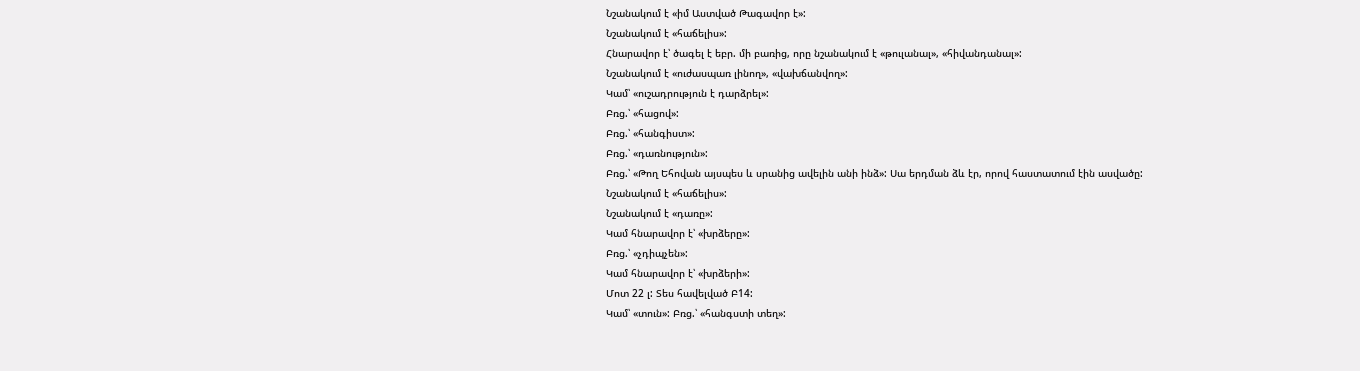Նշանակում է «իմ Աստված Թագավոր է»:
Նշանակում է «հաճելիս»:
Հնարավոր է՝ ծագել է եբր. մի բառից, որը նշանակում է «թուլանալ», «հիվանդանալ»:
Նշանակում է «ուժասպառ լինող», «վախճանվող»:
Կամ՝ «ուշադրություն է դարձրել»:
Բռց.՝ «հացով»:
Բռց.՝ «հանգիստ»:
Բռց.՝ «դառնություն»:
Բռց.՝ «Թող Եհովան այսպես և սրանից ավելին անի ինձ»: Սա երդման ձև էր, որով հաստատում էին ասվածը:
Նշանակում է «հաճելիս»:
Նշանակում է «դառը»:
Կամ հնարավոր է՝ «խրձերը»:
Բռց.՝ «չդիպչեն»:
Կամ հնարավոր է՝ «խրձերի»:
Մոտ 22 լ: Տես հավելված Բ14:
Կամ՝ «տուն»: Բռց.՝ «հանգստի տեղ»: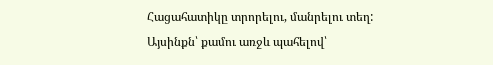Հացահատիկը տրորելու, մանրելու տեղ:
Այսինքն՝ քամու առջև պահելով՝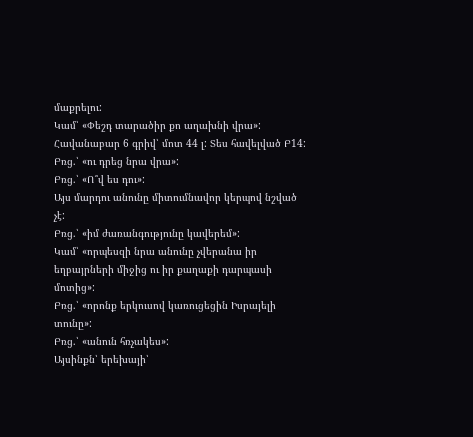մաքրելու:
Կամ՝ «Փեշդ տարածիր քո աղախնի վրա»:
Հավանաբար 6 գրիվ՝ մոտ 44 լ: Տես հավելված Բ14:
Բռց.՝ «ու դրեց նրա վրա»:
Բռց.՝ «Ո՞վ ես դու»:
Այս մարդու անունը միտումնավոր կերպով նշված չէ:
Բռց.՝ «իմ ժառանգությունը կավերեմ»:
Կամ՝ «որպեսզի նրա անունը չվերանա իր եղբայրների միջից ու իր քաղաքի դարպասի մոտից»:
Բռց.՝ «որոնք երկուսով կառուցեցին Իսրայելի տունը»:
Բռց.՝ «անուն հռչակես»:
Այսինքն՝ երեխայի՝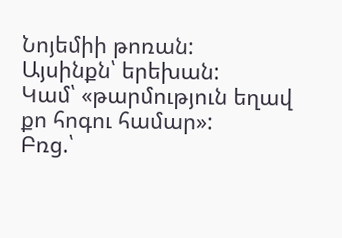Նոյեմիի թոռան:
Այսինքն՝ երեխան:
Կամ՝ «թարմություն եղավ քո հոգու համար»:
Բռց.՝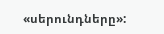«սերունդները»: